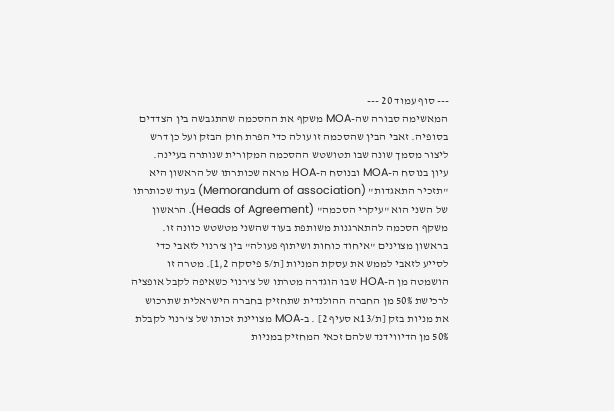--- סוף עמוד 20 ---
המאשימה סבורה שה-MOA משקף את ההסכמה שהתגבשה בין הצדדים בסופיה. זאבי הבין שהסכמה זו עולה כדי הפרת חוק הבזק ועל כן דרש ליצור מסמך שונה שבו תטושטש ההסכמה המקורית שנותרה בעיינה.
עיון בנוסח ה-MOA ובנוסח ה-HOA מראה שכותרתו של הראשון היא "תזכיר התאגדות" (Memorandum of association) בעוד שכותרתו של השני הוא "עיקרי הסכמה" (Heads of Agreement). הראשון משקף הסכמה להתארגנות משותפת בעוד שהשני מטשטש כוונה זו. בראשון מצוינים "איחוד כוחות ושיתוף פעולה" בין צ'רנוי לזאבי כדי לסייע לזאבי לממש את עסקת המניות [ת/5 פיסקה 1,2]. מטרה זו הושמטה מן ה-HOA שבו הוגדרה מטרתו של צ'רנוי כשאיפה לקבל אופציה לרכישת 50% מן החברה ההולנדית שתחזיק בחברה הישראלית שתרכוש את מניות בזק [ת/13א סעיף 2] . ב-MOA מצויינת זכותו של צ'רנוי לקבלת 50% מן הדיווידנד שלהם זכאי המחזיק במניות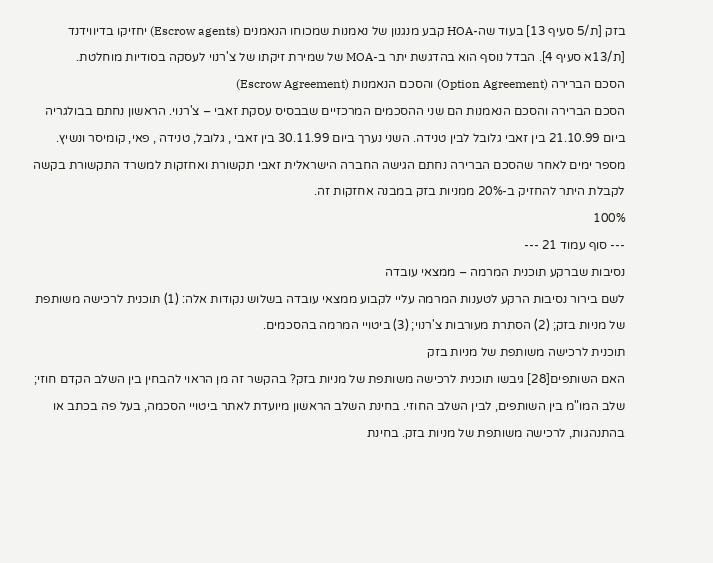בזק [ת/5 סעיף 13] בעוד שה-HOA קבע מנגנון של נאמנות שמכוחו הנאמנים (Escrow agents) יחזיקו בדיווידנד [ת/13א סעיף 4]. הבדל נוסף הוא בהדגשת יתר ב-MOA של שמירת זיקתו של צ'רנוי לעסקה בסודיות מוחלטת.
הסכם הברירה (Option Agreement) והסכם הנאמנות (Escrow Agreement)
הסכם הברירה והסכם הנאמנות הם שני ההסכמים המרכזיים שבבסיס עסקת זאבי – צ'רנוי. הראשון נחתם בבולגריה ביום 21.10.99 בין זאבי גלובל לבין טנידה. השני נערך ביום 30.11.99 בין זאבי , גלובל, טנידה , פאי, קומיסר ונשיץ.
מספר ימים לאחר שהסכם הברירה נחתם הגישה החברה הישראלית זאבי תקשורת ואחזקות למשרד התקשורת בקשה לקבלת היתר להחזיק ב-20% ממניות בזק במבנה אחזקות זה.
100%
--- סוף עמוד 21 ---
נסיבות שברקע תוכנית המרמה – ממצאי עובדה
לשם בירור נסיבות הרקע לטענות המרמה עליי לקבוע ממצאי עובדה בשלוש נקודות אלה: (1) תוכנית לרכישה משותפת של מניות בזק; (2) הסתרת מעורבות צ'רנוי; (3) ביטויי המרמה בהסכמים.
תוכנית לרכישה משותפת של מניות בזק
האם השותפים[28] גיבשו תוכנית לרכישה משותפת של מניות בזק? בהקשר זה מן הראוי להבחין בין השלב הקדם חוזי; שלב המו"מ בין השותפים, לבין השלב החוזי. בחינת השלב הראשון מיועדת לאתר ביטויי הסכמה, בעל פה בכתב או בהתנהגות, לרכישה משותפת של מניות בזק. בחינת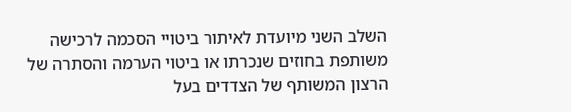השלב השני מיועדת לאיתור ביטויי הסכמה לרכישה משותפת בחוזים שנכרתו או ביטוי הערמה והסתרה של הרצון המשותף של הצדדים בעל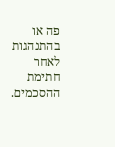פה או בהתנהגות לאחר חתימת ההסכמים.